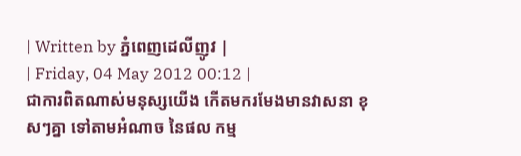| Written by ភ្នំពេញដេលីញូវ |
| Friday, 04 May 2012 00:12 |
ជាការពិតណាស់មនុស្សយើង កើតមករមែងមានវាសនា ខុសៗគ្នា ទៅតាមអំណាច នៃផល កម្ម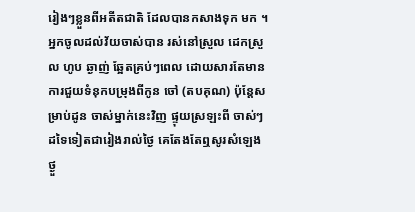រៀងៗខ្លួនពីអតីតជាតិ ដែលបានកសាងទុក មក ។ អ្នកចូលដល់វ័យចាស់បាន រស់នៅស្រួល ដេកស្រួល ហូប ឆ្ងាញ់ ឆ្អែតគ្រប់ៗពេល ដោយសារតែមានការជួយទំនុកបម្រុងពីកូន ចៅ (តបគុណ) ប៉ុន្តែសម្រាប់ដូន ចាស់ម្នាក់នេះវិញ ផ្ទុយស្រឡះពី ចាស់ៗដទៃទៀតជារៀងរាល់ថ្ងៃ គេតែងតែឮសូរសំឡេងថ្ងួ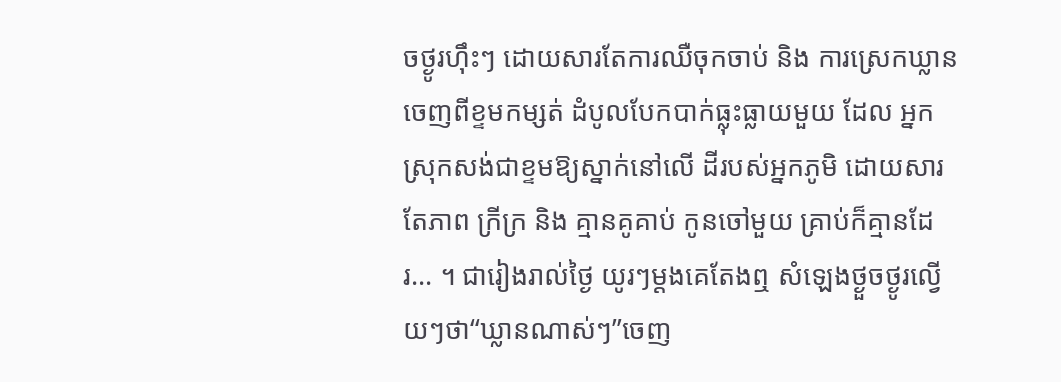ចថ្ងូរហ៊ឹះៗ ដោយសារតែការឈឺចុកចាប់ និង ការស្រេកឃ្លានចេញពីខ្ទមកម្សត់ ដំបូលបែកបាក់ធ្លុះធ្លាយមួយ ដែល អ្នកស្រុកសង់ជាខ្ទមឱ្យស្នាក់នៅលើ ដីរបស់អ្នកភូមិ ដោយសារតែភាព ក្រីក្រ និង គ្មានគូគាប់ កូនចៅមួយ គ្រាប់ក៏គ្មានដែរ... ។ ជារៀងរាល់ថ្ងៃ យូរៗម្តងគេតែងឮ សំឡេងថ្ងួចថ្ងូរល្វើយៗថា“ឃ្លានណាស់ៗ”ចេញ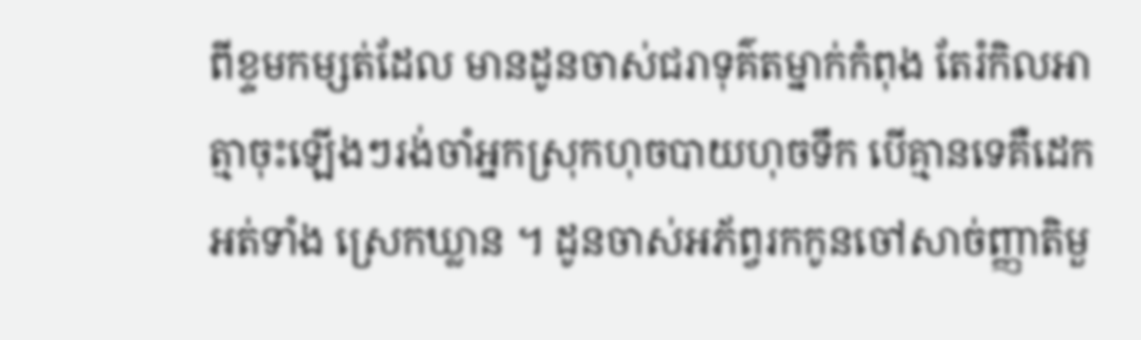ពីខ្ទមកម្សត់ដែល មានដូនចាស់ជរាទុគ៌តម្នាក់កំពុង តែរំកិលអាត្មាចុះឡើងៗរង់ចាំអ្នកស្រុកហុចបាយហុចទឹក បើគ្មានទេគឺដេកអត់ទាំង ស្រេកឃ្លាន ។ ដូនចាស់អភ័ព្វរកកូនចៅសាច់ញ្ញាតិមួ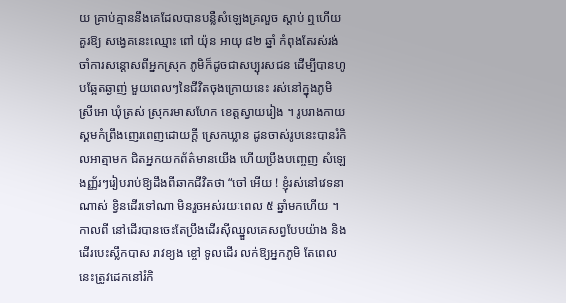យ គ្រាប់គ្មាននឹងគេដែលបានបន្លឺសំឡេងគ្រលួច ស្តាប់ ឮហើយគួរឱ្យ សង្វេគនេះឈ្មោះ ពៅ យ៉ុន អាយុ ៨២ ឆ្នាំ កំពុងតែរស់រង់ចាំការសន្តោសពីអ្នកស្រុក ភូមិក៏ដូចជាសប្បុរសជន ដើម្បីបានហូបឆ្អែតឆ្ងាញ់ មួយពេលៗនៃជីវិតចុងក្រោយនេះ រស់នៅក្នុងភូមិ ស្រីអោ ឃុំត្រស់ ស្រុករមាសហែក ខេត្តស្វាយរៀង ។ រូបរាងកាយស្គមកំព្រឹងញេរពេញដោយក្តី ស្រេកឃ្លាន ដូនចាស់រូបនេះបានរំកិលអាត្មាមក ជិតអ្នកយកព័ត៌មានយើង ហើយប្រឹងបញ្ចេញ សំឡេងញ្ញ័រៗរៀបរាប់ឱ្យដឹងពីឆាកជីវិតថា “ចៅ អើយ ! ខ្ញុំរស់នៅវេទនាណាស់ ខ្វិនដើរទៅណា មិនរួចអស់រយៈពេល ៥ ឆ្នាំមកហើយ ។ កាលពី នៅដើរបានចេះតែប្រឹងដើរស៊ីឈ្នួលគេសព្វបែបយ៉ាង និង ដើរបេះស្លឹកបាស រាវខ្យង ខ្ចៅ ទូលដើរ លក់ឱ្យអ្នកភូមិ តែពេលនេះត្រូវដេកនៅរំកិ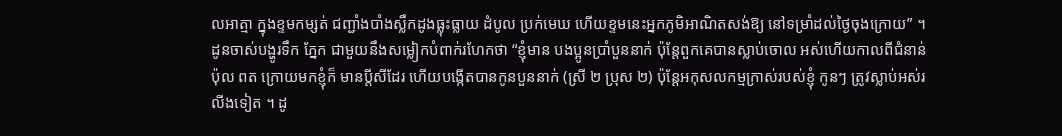លអាត្មា ក្នុងខ្ទមកម្សត់ ជញ្ជាំងបាំងស្លឹកដូងធ្លុះធ្លាយ ដំបូល ប្រក់មេឃ ហើយខ្ទមនេះអ្នកភូមិអាណិតសង់ឱ្យ នៅទម្រាំដល់ថ្ងៃចុងក្រោយ” ។ ដូនចាស់បង្ហូរទឹក ភ្នែក ជាមួយនឹងសម្លៀកបំពាក់រហែកថា “ខ្ញុំមាន បងប្អូនប្រាំបួននាក់ ប៉ុន្តែពួកគេបានស្លាប់ចោល អស់ហើយកាលពីជំនាន់ ប៉ុល ពត ក្រោយមកខ្ញុំក៏ មានប្តីសីដែរ ហើយបង្កើតបានកូនបួននាក់ (ស្រី ២ ប្រុស ២) ប៉ុន្តែអកុសលកម្មក្រាស់របស់ខ្ញុំ កូនៗ ត្រូវស្លាប់អស់រលីងទៀត ។ ដូ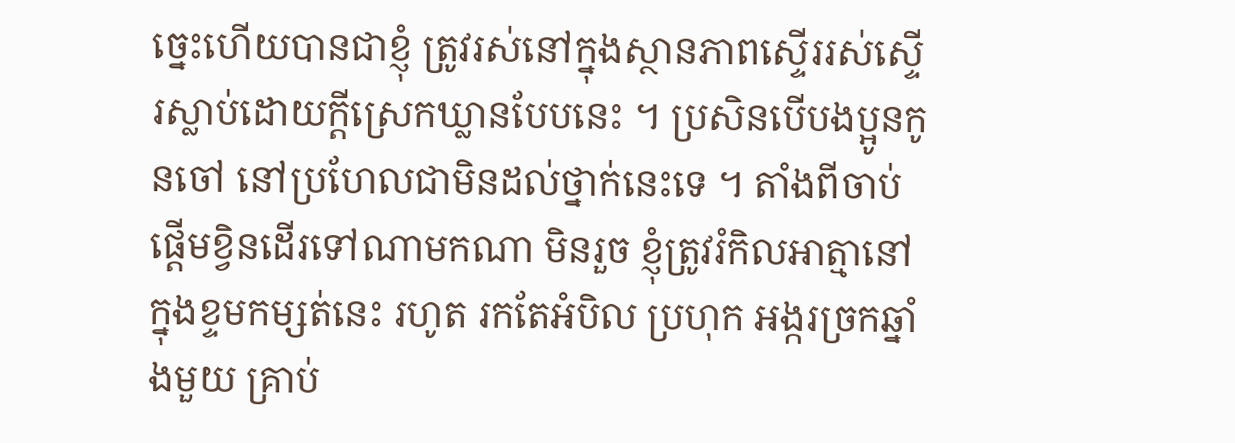ច្នេះហើយបានជាខ្ញុំ ត្រូវរស់នៅក្នុងស្ថានភាពស្ទើររស់ស្ទើរស្លាប់ដោយក្តីស្រេកឃ្លានបែបនេះ ។ ប្រសិនបើបងប្អូនកូនចៅ នៅប្រហែលជាមិនដល់ថ្នាក់នេះទេ ។ តាំងពីចាប់ផ្តើមខ្វិនដើរទៅណាមកណា មិនរួច ខ្ញុំត្រូវរំកិលអាត្មានៅក្នុងខ្ទមកម្សត់នេះ រហូត រកតែអំបិល ប្រហុក អង្ករច្រកឆ្នាំងមួយ គ្រាប់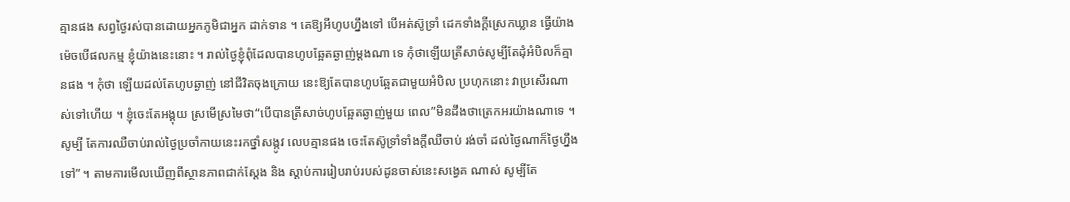គ្មានផង សព្វថ្ងៃរស់បានដោយអ្នកភូមិជាអ្នក ដាក់ទាន ។ គេឱ្យអីហូបហ្នឹងទៅ បើអត់ស៊ូទ្រាំ ដេកទាំងក្តីស្រេកឃ្លាន ធ្វើយ៉ាងម៉េចបើផលកម្ម ខ្ញុំយ៉ាងនេះនោះ ។ រាល់ថ្ងៃខ្ញុំពុំដែលបានហូបឆ្អែតឆ្ងាញ់ម្តងណា ទេ កុំថាឡើយត្រីសាច់សូម្បីតែដុំអំបិលក៏គ្មានផង ។ កុំថា ឡើយដល់តែហូបឆ្ងាញ់ នៅជីវិតចុងក្រោយ នេះឱ្យតែបានហូបឆ្អែតជាមួយអំបិល ប្រហុកនោះ វាប្រសើរណាស់ទៅហើយ ។ ខ្ញុំចេះតែអង្គុយ ស្រមើស្រមៃថា“បើបានត្រីសាច់ហូបឆ្អែតឆ្ងាញ់មួយ ពេល”មិនដឹងថាត្រេកអរយ៉ាងណាទេ ។ សូម្បី តែការឈឺចាប់រាល់ថ្ងៃប្រចាំកាយនេះរកថ្នាំសង្កូវ លេបគ្មានផង ចេះតែស៊ូទ្រាំទាំងក្តីឈឺចាប់ រង់ចាំ ដល់ថ្ងៃណាក៏ថ្ងៃហ្នឹងទៅ” ។ តាមការមើលឃើញពីស្ថានភាពជាក់ស្តែង និង ស្តាប់ការរៀបរាប់របស់ដូនចាស់នេះសង្វេគ ណាស់ សូម្បីតែ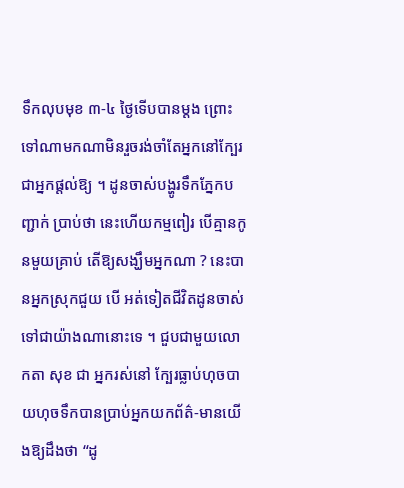ទឹកលុបមុខ ៣-៤ ថ្ងៃទើបបានម្តង ព្រោះទៅណាមកណាមិនរួចរង់ចាំតែអ្នកនៅក្បែរ ជាអ្នកផ្តល់ឱ្យ ។ ដូនចាស់បង្ហូរទឹកភ្នែកបញ្ជាក់ ប្រាប់ថា នេះហើយកម្មពៀរ បើគ្មានកូនមួយគ្រាប់ តើឱ្យសង្ឃឹមអ្នកណា ? នេះបានអ្នកស្រុកជួយ បើ អត់ទៀតជីវិតដូនចាស់ទៅជាយ៉ាងណានោះទេ ។ ជួបជាមួយលោកតា សុខ ជា អ្នករស់នៅ ក្បែរធ្លាប់ហុចបាយហុចទឹកបានប្រាប់អ្នកយកព័ត៌-មានយើងឱ្យដឹងថា “ដូ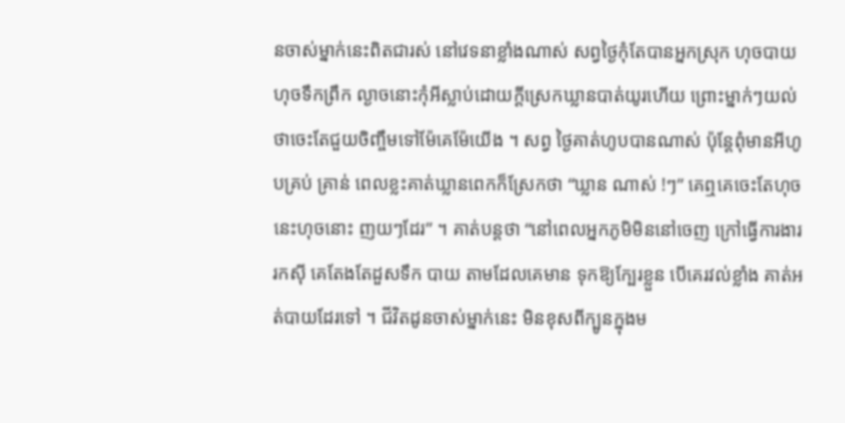នចាស់ម្នាក់នេះពិតជារស់ នៅវេទនាខ្លាំងណាស់ សព្វថ្ងៃកុំតែបានអ្នកស្រុក ហុចបាយហុចទឹកព្រឹក ល្ងាចនោះកុំអីស្លាប់ដោយក្តីស្រេកឃ្លានបាត់យូរហើយ ព្រោះម្នាក់ៗយល់ ថាចេះតែជួយចិញ្ចឹមទៅម៉ែគេម៉ែយើង ។ សព្វ ថ្ងៃគាត់ហូបបានណាស់ ប៉ុន្តែពុំមានអីហូបគ្រប់ គ្រាន់ ពេលខ្លះគាត់ឃ្លានពេកក៏ស្រែកថា “ឃ្លាន ណាស់ !ៗ” គេឮគេចេះតែហុចនេះហុចនោះ ញយៗដែរ” ។ គាត់បន្តថា “នៅពេលអ្នកភូមិមិននៅចេញ ក្រៅធ្វើការងាររកស៊ី គេតែងតែដួសទឹក បាយ តាមដែលគេមាន ទុកឱ្យក្បែរខ្លួន បើគេរវល់ខ្លាំង គាត់អត់បាយដែរទៅ ។ ជីវិតដូនចាស់ម្នាក់នេះ មិនខុសពីក្បូនក្នុងម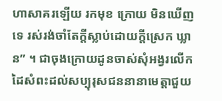ហាសាគរឡើយ រកមុខ ក្រោយ មិនឃើញទេ រស់រង់ចាំតែក្តីស្លាប់ដោយក្តីស្រេក ឃ្លាន” ។ ជាចុងក្រោយដូនចាស់សុំអង្វរលើកដៃសំពះដល់សប្បុរុសជននានាមេត្តាជួយ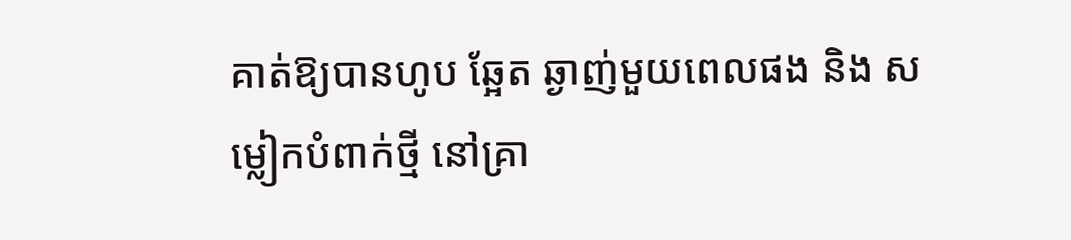គាត់ឱ្យបានហូប ឆ្អែត ឆ្ងាញ់មួយពេលផង និង សម្លៀកបំពាក់ថ្មី នៅគ្រា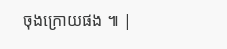ចុងក្រោយផង ៕ |